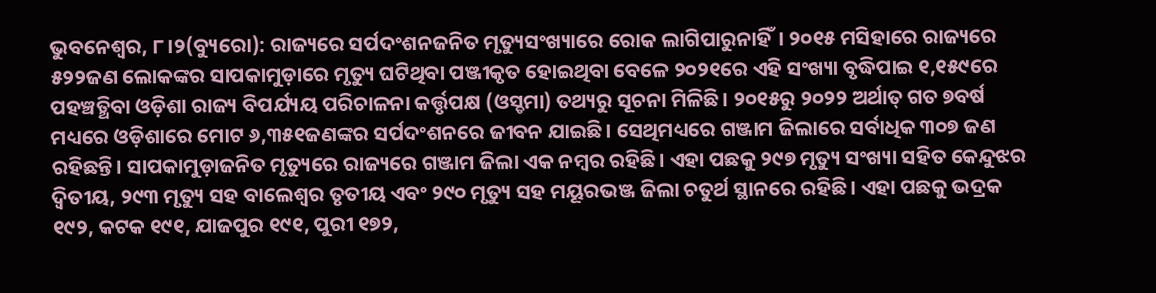ଭୁବନେଶ୍ୱର, ୮।୨(ବ୍ୟୁରୋ): ରାଜ୍ୟରେ ସର୍ପଦଂଶନଜନିତ ମୃତ୍ୟୁସଂଖ୍ୟାରେ ରୋକ ଲାଗିପାରୁନାହିଁ। ୨୦୧୫ ମସିହାରେ ରାଜ୍ୟରେ ୫୨୨ଜଣ ଲୋକଙ୍କର ସାପକାମୁଡ଼ାରେ ମୃତ୍ୟୁ ଘଟିଥିବା ପଞ୍ଜୀକୃତ ହୋଇଥିବା ବେଳେ ୨୦୨୧ରେ ଏହି ସଂଖ୍ୟା ବୃଦ୍ଧିପାଇ ୧,୧୫୯ରେ ପହଞ୍ଚତ୍ଥିବା ଓଡ଼ିଶା ରାଜ୍ୟ ବିପର୍ଯ୍ୟୟ ପରିଚାଳନା କର୍ତ୍ତୃପକ୍ଷ (ଓସ୍ଡମା) ତଥ୍ୟରୁ ସୂଚନା ମିଳିଛି। ୨୦୧୫ରୁ ୨୦୨୨ ଅର୍ଥାତ୍ ଗତ ୭ବର୍ଷ ମଧ୍ୟରେ ଓଡ଼ିଶାରେ ମୋଟ ୬,୩୫୧ଜଣଙ୍କର ସର୍ପଦଂଶନରେ ଜୀବନ ଯାଇଛି। ସେଥିମଧ୍ୟରେ ଗଞ୍ଜାମ ଜିଲାରେ ସର୍ବାଧିକ ୩୦୭ ଜଣ ରହିଛନ୍ତି। ସାପକାମୁଡ଼ାଜନିତ ମୃତ୍ୟୁରେ ରାଜ୍ୟରେ ଗଞ୍ଜାମ ଜିଲା ଏକ ନମ୍ବର ରହିଛି। ଏହା ପଛକୁ ୨୯୭ ମୃତ୍ୟୁ ସଂଖ୍ୟା ସହିତ କେନ୍ଦୁଝର ଦ୍ୱିତୀୟ, ୨୯୩ ମୃତ୍ୟୁ ସହ ବାଲେଶ୍ବର ତୃତୀୟ ଏବଂ ୨୯୦ ମୃତ୍ୟୁ ସହ ମୟୂରଭଞ୍ଜ ଜିଲା ଚତୁର୍ଥ ସ୍ଥାନରେ ରହିଛି। ଏହା ପଛକୁ ଭଦ୍ରକ ୧୯୨, କଟକ ୧୯୧, ଯାଜପୁର ୧୯୧, ପୁରୀ ୧୭୨,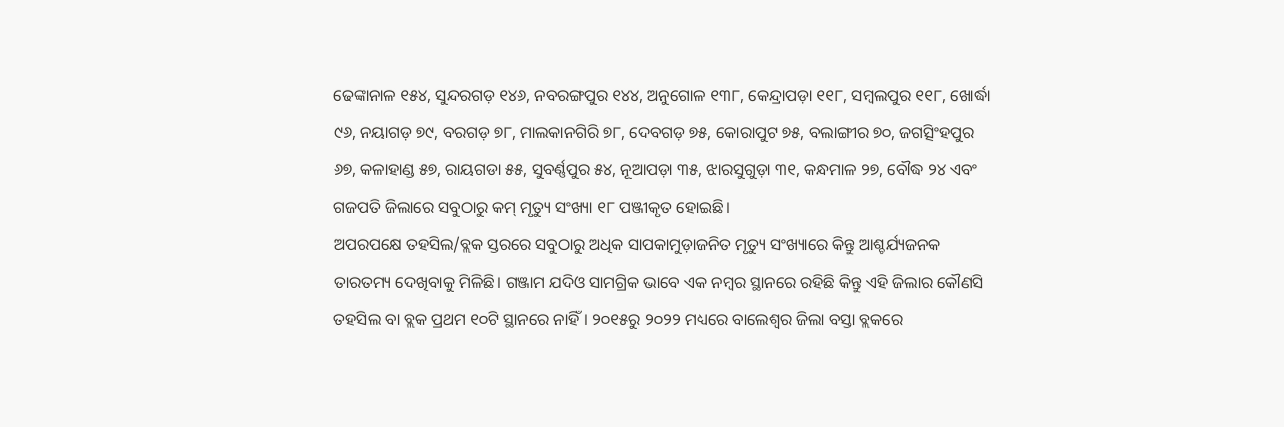ଢେଙ୍କାନାଳ ୧୫୪, ସୁନ୍ଦରଗଡ଼ ୧୪୬, ନବରଙ୍ଗପୁର ୧୪୪, ଅନୁଗୋଳ ୧୩୮, କେନ୍ଦ୍ରାପଡ଼ା ୧୧୮, ସମ୍ବଲପୁର ୧୧୮, ଖୋର୍ଦ୍ଧା ୯୬, ନୟାଗଡ଼ ୭୯, ବରଗଡ଼ ୭୮, ମାଲକାନଗିରି ୭୮, ଦେବଗଡ଼ ୭୫, କୋରାପୁଟ ୭୫, ବଲାଙ୍ଗୀର ୭୦, ଜଗତ୍ସିଂହପୁର ୬୭, କଳାହାଣ୍ଡ ୫୭, ରାୟଗଡା ୫୫, ସୁବର୍ଣ୍ଣପୁର ୫୪, ନୂଆପଡ଼ା ୩୫, ଝାରସୁଗୁଡ଼ା ୩୧, କନ୍ଧମାଳ ୨୭, ବୌଦ୍ଧ ୨୪ ଏବଂ ଗଜପତି ଜିଲାରେ ସବୁଠାରୁ କମ୍ ମୃତ୍ୟୁ ସଂଖ୍ୟା ୧୮ ପଞ୍ଜୀକୃତ ହୋଇଛି।
ଅପରପକ୍ଷେ ତହସିଲ/ବ୍ଲକ ସ୍ତରରେ ସବୁଠାରୁ ଅଧିକ ସାପକାମୁଡ଼ାଜନିତ ମୃତ୍ୟୁ ସଂଖ୍ୟାରେ କିନ୍ତୁ ଆଶ୍ଚର୍ଯ୍ୟଜନକ ତାରତମ୍ୟ ଦେଖିବାକୁ ମିଳିଛି। ଗଞ୍ଜାମ ଯଦିଓ ସାମଗ୍ରିକ ଭାବେ ଏକ ନମ୍ବର ସ୍ଥାନରେ ରହିଛି କିନ୍ତୁ ଏହି ଜିଲାର କୌଣସି ତହସିଲ ବା ବ୍ଲକ ପ୍ରଥମ ୧୦ଟି ସ୍ଥାନରେ ନାହିଁ। ୨୦୧୫ରୁ ୨୦୨୨ ମଧ୍ୟରେ ବାଲେଶ୍ବର ଜିଲା ବସ୍ତା ବ୍ଲକରେ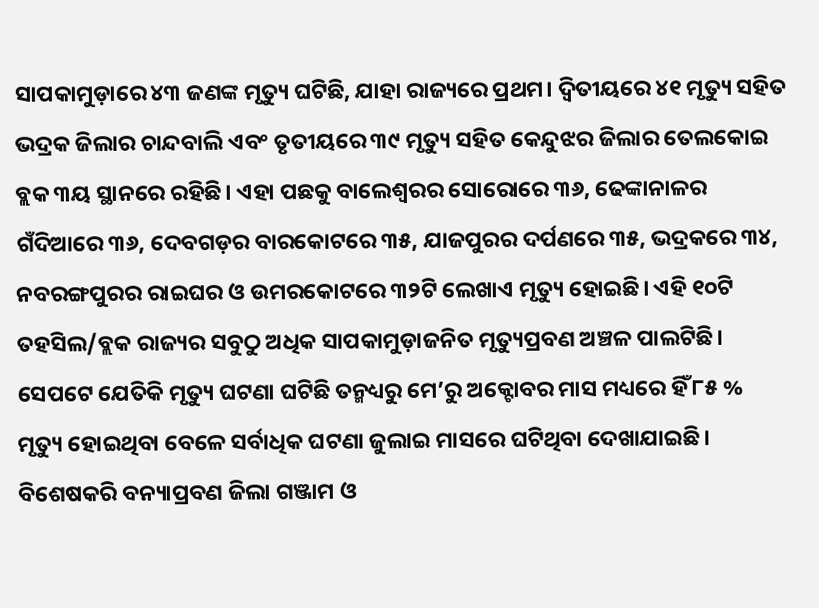ସାପକାମୁଡ଼ାରେ ୪୩ ଜଣଙ୍କ ମୃତ୍ୟୁ ଘଟିଛି, ଯାହା ରାଜ୍ୟରେ ପ୍ରଥମ। ଦ୍ୱିତୀୟରେ ୪୧ ମୃତ୍ୟୁ ସହିତ ଭଦ୍ରକ ଜିଲାର ଚାନ୍ଦବାଲି ଏବଂ ତୃତୀୟରେ ୩୯ ମୃତ୍ୟୁ ସହିତ କେନ୍ଦୁଝର ଜିଲାର ତେଲକୋଇ ବ୍ଲକ ୩ୟ ସ୍ଥାନରେ ରହିଛି। ଏହା ପଛକୁ ବାଲେଶ୍ବରର ସୋରୋରେ ୩୬, ଢେଙ୍କାନାଳର ଗଁଦିଆରେ ୩୬, ଦେବଗଡ଼ର ବାରକୋଟରେ ୩୫, ଯାଜପୁରର ଦର୍ପଣରେ ୩୫, ଭଦ୍ରକରେ ୩୪, ନବରଙ୍ଗପୁରର ରାଇଘର ଓ ଉମରକୋଟରେ ୩୨ଟି ଲେଖାଏ ମୃତ୍ୟୁ ହୋଇଛି। ଏହି ୧୦ଟି ତହସିଲ/ବ୍ଲକ ରାଜ୍ୟର ସବୁଠୁ ଅଧିକ ସାପକାମୁଡ଼ାଜନିତ ମୃତ୍ୟୁପ୍ରବଣ ଅଞ୍ଚଳ ପାଲଟିଛି।
ସେପଟେ ଯେତିକି ମୃତ୍ୟୁ ଘଟଣା ଘଟିଛି ତନ୍ମଧ୍ୟରୁ ମେ’ରୁ ଅକ୍ଟୋବର ମାସ ମଧ୍ୟରେ ହିଁ ୮୫ % ମୃତ୍ୟୁ ହୋଇଥିବା ବେଳେ ସର୍ବାଧିକ ଘଟଣା ଜୁଲାଇ ମାସରେ ଘଟିଥିବା ଦେଖାଯାଇଛି। ବିଶେଷକରି ବନ୍ୟାପ୍ରବଣ ଜିଲା ଗଞ୍ଜାମ ଓ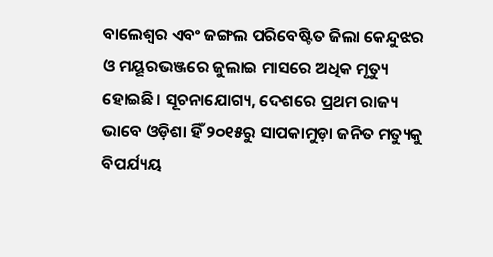ବାଲେଶ୍ବର ଏବଂ ଜଙ୍ଗଲ ପରିବେଷ୍ଟିତ ଜିଲା କେନ୍ଦୁଝର ଓ ମୟୂରଭଞ୍ଜରେ ଜୁଲାଇ ମାସରେ ଅଧିକ ମୃତ୍ୟୁ ହୋଇଛି। ସୂଚନାଯୋଗ୍ୟ, ଦେଶରେ ପ୍ରଥମ ରାଜ୍ୟ ଭାବେ ଓଡ଼ିଶା ହିଁ ୨୦୧୫ରୁ ସାପକାମୁଡ଼ା ଜନିତ ମତ୍ୟୁକୁ ବିପର୍ଯ୍ୟୟ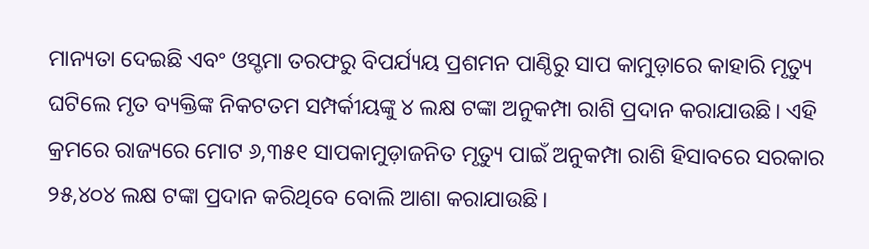ମାନ୍ୟତା ଦେଇଛି ଏବଂ ଓସ୍ଡମା ତରଫରୁ ବିପର୍ଯ୍ୟୟ ପ୍ରଶମନ ପାଣ୍ଠିରୁ ସାପ କାମୁଡ଼ାରେ କାହାରି ମୃତ୍ୟୁ ଘଟିଲେ ମୃତ ବ୍ୟକ୍ତିଙ୍କ ନିକଟତମ ସମ୍ପର୍କୀୟଙ୍କୁ ୪ ଲକ୍ଷ ଟଙ୍କା ଅନୁକମ୍ପା ରାଶି ପ୍ରଦାନ କରାଯାଉଛି। ଏହି କ୍ରମରେ ରାଜ୍ୟରେ ମୋଟ ୬,୩୫୧ ସାପକାମୁଡ଼ାଜନିତ ମୃତ୍ୟୁ ପାଇଁ ଅନୁକମ୍ପା ରାଶି ହିସାବରେ ସରକାର ୨୫,୪୦୪ ଲକ୍ଷ ଟଙ୍କା ପ୍ରଦାନ କରିଥିବେ ବୋଲି ଆଶା କରାଯାଉଛି।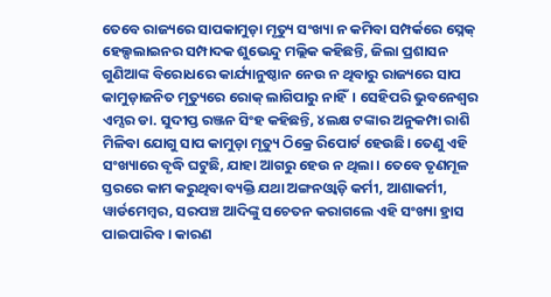ତେବେ ରାଜ୍ୟରେ ସାପକାମୁଡ଼ା ମୃତ୍ୟୁ ସଂଖ୍ୟା ନ କମିବା ସମ୍ପର୍କରେ ସ୍ନେକ୍ ହେଲ୍ପଲାଇନର ସମ୍ପାଦକ ଶୁଭେନ୍ଦୁ ମଲ୍ଲିକ କହିଛନ୍ତି, ଜିଲା ପ୍ରଶାସନ ଗୁଣିଆଙ୍କ ବିରୋଧରେ କାର୍ଯ୍ୟାନୁଷ୍ଠାନ ନେଉ ନ ଥିବାରୁ ରାଜ୍ୟରେ ସାପ କାମୁଡ଼ାଜନିତ ମୃତ୍ୟୁରେ ରୋକ୍ ଲାଗିପାରୁ ନାହିଁ। ସେହିପରି ଭୁବନେଶ୍ୱର ଏମ୍ସର ଡା. ସୁଦୀପ୍ତ ରଞ୍ଜନ ସିଂହ କହିଛନ୍ତି, ୪ଲକ୍ଷ ଟଙ୍କାର ଅନୁକମ୍ପା ରାଶି ମିଳିବା ଯୋଗୁ ସାପ କାମୁଡ଼ା ମୃତ୍ୟୁ ଠିକ୍ରେ ରିପୋର୍ଟ ହେଉଛି। ତେଣୁ ଏହି ସଂଖ୍ୟାରେ ବୃଦ୍ଧି ଘଟୁଛି, ଯାହା ଆଗରୁ ହେଉ ନ ଥିଲା। ତେବେ ତୃଣମୂଳ ସ୍ତରରେ କାମ କରୁଥିବା ବ୍ୟକ୍ତି ଯଥା ଅଙ୍ଗନଓ୍ବାଡ଼ି କର୍ମୀ, ଆଶାକର୍ମୀ, ୱାର୍ଡମେମ୍ବର, ସରପଞ୍ଚ ଆଦିଙ୍କୁ ସଚେତନ କରାଗଲେ ଏହି ସଂଖ୍ୟା ହ୍ରାସ ପାଇପାରିବ। କାରଣ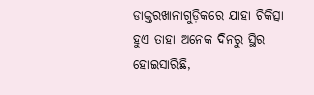ଡାକ୍ତରଖାନାଗୁଡ଼ିକରେ ଯାହା ଚିକିତ୍ସା ହୁଏ ତାହା ଅନେକ ଦିନରୁ ସ୍ଥିର ହୋଇସାରିଛି,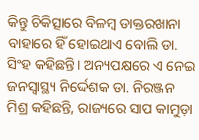କିନ୍ତୁ ଚିକିତ୍ସାରେ ବିଳମ୍ବ ଡାକ୍ତରଖାନା ବାହାରେ ହିଁ ହୋଇଥାଏ ବୋଲି ଡା. ସିଂହ କହିଛନ୍ତି। ଅନ୍ୟପକ୍ଷରେ ଏ ନେଇ ଜନସ୍ବାସ୍ଥ୍ୟ ନିର୍ଦ୍ଦେଶକ ଡା. ନିରଞ୍ଜନ ମିଶ୍ର କହିଛନ୍ତି, ରାଜ୍ୟରେ ସାପ କାମୁଡ଼ା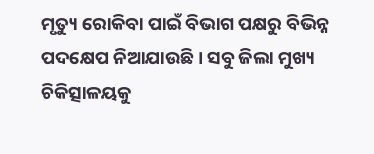ମୃତ୍ୟୁ ରୋକିବା ପାଇଁ ବିଭାଗ ପକ୍ଷରୁ ବିଭିନ୍ନ ପଦକ୍ଷେପ ନିଆଯାଉଛି। ସବୁ ଜିଲା ମୁଖ୍ୟ ଚିକିତ୍ସାଳୟକୁ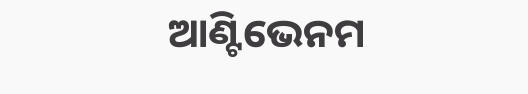ଆଣ୍ଟିଭେନମ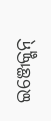ଇଞ୍ଜେକ୍ଶନ୍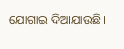ଯୋଗାଇ ଦିଆଯାଉଛି।